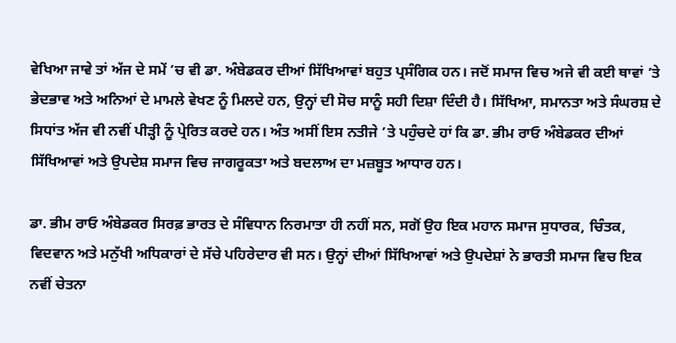ਵੇਖਿਆ ਜਾਵੇ ਤਾਂ ਅੱਜ ਦੇ ਸਮੇਂ ’ਚ ਵੀ ਡਾ. ਅੰਬੇਡਕਰ ਦੀਆਂ ਸਿੱਖਿਆਵਾਂ ਬਹੁਤ ਪ੍ਰਸੰਗਿਕ ਹਨ। ਜਦੋਂ ਸਮਾਜ ਵਿਚ ਅਜੇ ਵੀ ਕਈ ਥਾਵਾਂ ’ਤੇ ਭੇਦਭਾਵ ਅਤੇ ਅਨਿਆਂ ਦੇ ਮਾਮਲੇ ਵੇਖਣ ਨੂੰ ਮਿਲਦੇ ਹਨ, ਉਨ੍ਹਾਂ ਦੀ ਸੋਚ ਸਾਨੂੰ ਸਹੀ ਦਿਸ਼ਾ ਦਿੰਦੀ ਹੈ। ਸਿੱਖਿਆ, ਸਮਾਨਤਾ ਅਤੇ ਸੰਘਰਸ਼ ਦੇ ਸਿਧਾਂਤ ਅੱਜ ਵੀ ਨਵੀਂ ਪੀੜ੍ਹੀ ਨੂੰ ਪ੍ਰੇਰਿਤ ਕਰਦੇ ਹਨ। ਅੰਤ ਅਸੀਂ ਇਸ ਨਤੀਜੇ ’ਤੇ ਪਹੁੰਚਦੇ ਹਾਂ ਕਿ ਡਾ. ਭੀਮ ਰਾਓ ਅੰਬੇਡਕਰ ਦੀਆਂ ਸਿੱਖਿਆਵਾਂ ਅਤੇ ਉਪਦੇਸ਼ ਸਮਾਜ ਵਿਚ ਜਾਗਰੂਕਤਾ ਅਤੇ ਬਦਲਾਅ ਦਾ ਮਜ਼ਬੂਤ ਆਧਾਰ ਹਨ।

ਡਾ. ਭੀਮ ਰਾਓ ਅੰਬੇਡਕਰ ਸਿਰਫ਼ ਭਾਰਤ ਦੇ ਸੰਵਿਧਾਨ ਨਿਰਮਾਤਾ ਹੀ ਨਹੀਂ ਸਨ, ਸਗੋਂ ਉਹ ਇਕ ਮਹਾਨ ਸਮਾਜ ਸੁਧਾਰਕ, ਚਿੰਤਕ, ਵਿਦਵਾਨ ਅਤੇ ਮਨੁੱਖੀ ਅਧਿਕਾਰਾਂ ਦੇ ਸੱਚੇ ਪਹਿਰੇਦਾਰ ਵੀ ਸਨ। ਉਨ੍ਹਾਂ ਦੀਆਂ ਸਿੱਖਿਆਵਾਂ ਅਤੇ ਉਪਦੇਸ਼ਾਂ ਨੇ ਭਾਰਤੀ ਸਮਾਜ ਵਿਚ ਇਕ ਨਵੀਂ ਚੇਤਨਾ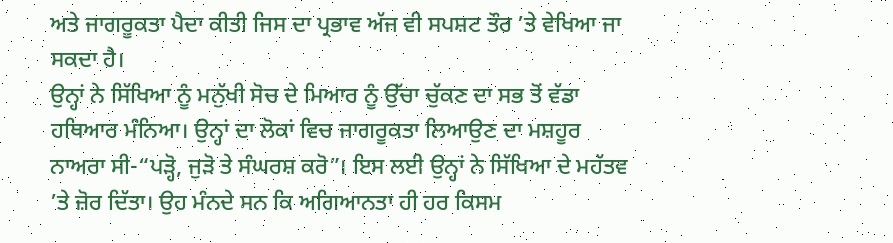ਅਤੇ ਜਾਗਰੂਕਤਾ ਪੈਦਾ ਕੀਤੀ ਜਿਸ ਦਾ ਪ੍ਰਭਾਵ ਅੱਜ ਵੀ ਸਪਸ਼ਟ ਤੌਰ ’ਤੇ ਵੇਖਿਆ ਜਾ ਸਕਦਾ ਹੈ।
ਉਨ੍ਹਾਂ ਨੇ ਸਿੱਖਿਆ ਨੂੰ ਮਨੁੱਖੀ ਸੋਚ ਦੇ ਮਿਆਰ ਨੂੰ ਉੱਚਾ ਚੁੱਕਣ ਦਾ ਸਭ ਤੋਂ ਵੱਡਾ ਹਥਿਆਰ ਮੰਨਿਆ। ਉਨ੍ਹਾਂ ਦਾ ਲੋਕਾਂ ਵਿਚ ਜਾਗਰੂਕਤਾ ਲਿਆਉਣ ਦਾ ਮਸ਼ਹੂਰ ਨਾਅਰਾ ਸੀ-“ਪੜ੍ਹੋ, ਜੁੜੋ ਤੇ ਸੰਘਰਸ਼ ਕਰੋ”। ਇਸ ਲਈ ਉਨ੍ਹਾਂ ਨੇ ਸਿੱਖਿਆ ਦੇ ਮਹੱਤਵ ’ਤੇ ਜ਼ੋਰ ਦਿੱਤਾ। ਉਹ ਮੰਨਦੇ ਸਨ ਕਿ ਅਗਿਆਨਤਾ ਹੀ ਹਰ ਕਿਸਮ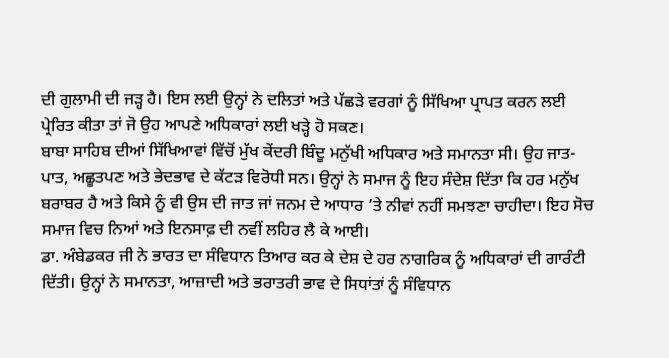ਦੀ ਗੁਲਾਮੀ ਦੀ ਜੜ੍ਹ ਹੈ। ਇਸ ਲਈ ਉਨ੍ਹਾਂ ਨੇ ਦਲਿਤਾਂ ਅਤੇ ਪੱਛੜੇ ਵਰਗਾਂ ਨੂੰ ਸਿੱਖਿਆ ਪ੍ਰਾਪਤ ਕਰਨ ਲਈ ਪ੍ਰੇਰਿਤ ਕੀਤਾ ਤਾਂ ਜੋ ਉਹ ਆਪਣੇ ਅਧਿਕਾਰਾਂ ਲਈ ਖੜ੍ਹੇ ਹੋ ਸਕਣ।
ਬਾਬਾ ਸਾਹਿਬ ਦੀਆਂ ਸਿੱਖਿਆਵਾਂ ਵਿੱਚੋਂ ਮੁੱਖ ਕੇਂਦਰੀ ਬਿੰਦੂ ਮਨੁੱਖੀ ਅਧਿਕਾਰ ਅਤੇ ਸਮਾਨਤਾ ਸੀ। ਉਹ ਜਾਤ-ਪਾਤ, ਅਛੂਤਪਣ ਅਤੇ ਭੇਦਭਾਵ ਦੇ ਕੱਟੜ ਵਿਰੋਧੀ ਸਨ। ਉਨ੍ਹਾਂ ਨੇ ਸਮਾਜ ਨੂੰ ਇਹ ਸੰਦੇਸ਼ ਦਿੱਤਾ ਕਿ ਹਰ ਮਨੁੱਖ ਬਰਾਬਰ ਹੈ ਅਤੇ ਕਿਸੇ ਨੂੰ ਵੀ ਉਸ ਦੀ ਜਾਤ ਜਾਂ ਜਨਮ ਦੇ ਆਧਾਰ ’ਤੇ ਨੀਵਾਂ ਨਹੀਂ ਸਮਝਣਾ ਚਾਹੀਦਾ। ਇਹ ਸੋਚ ਸਮਾਜ ਵਿਚ ਨਿਆਂ ਅਤੇ ਇਨਸਾਫ਼ ਦੀ ਨਵੀਂ ਲਹਿਰ ਲੈ ਕੇ ਆਈ।
ਡਾ. ਅੰਬੇਡਕਰ ਜੀ ਨੇ ਭਾਰਤ ਦਾ ਸੰਵਿਧਾਨ ਤਿਆਰ ਕਰ ਕੇ ਦੇਸ਼ ਦੇ ਹਰ ਨਾਗਰਿਕ ਨੂੰ ਅਧਿਕਾਰਾਂ ਦੀ ਗਾਰੰਟੀ ਦਿੱਤੀ। ਉਨ੍ਹਾਂ ਨੇ ਸਮਾਨਤਾ, ਆਜ਼ਾਦੀ ਅਤੇ ਭਰਾਤਰੀ ਭਾਵ ਦੇ ਸਿਧਾਂਤਾਂ ਨੂੰ ਸੰਵਿਧਾਨ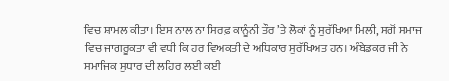ਵਿਚ ਸ਼ਾਮਲ ਕੀਤਾ। ਇਸ ਨਾਲ ਨਾ ਸਿਰਫ਼ ਕਾਨੂੰਨੀ ਤੌਰ ’ਤੇ ਲੋਕਾਂ ਨੂੰ ਸੁਰੱਖਿਆ ਮਿਲੀ, ਸਗੋਂ ਸਮਾਜ ਵਿਚ ਜਾਗਰੂਕਤਾ ਵੀ ਵਧੀ ਕਿ ਹਰ ਵਿਅਕਤੀ ਦੇ ਅਧਿਕਾਰ ਸੁਰੱਖਿਅਤ ਹਨ। ਅੰਬੇਡਕਰ ਜੀ ਨੇ ਸਮਾਜਿਕ ਸੁਧਾਰ ਦੀ ਲਹਿਰ ਲਈ ਕਈ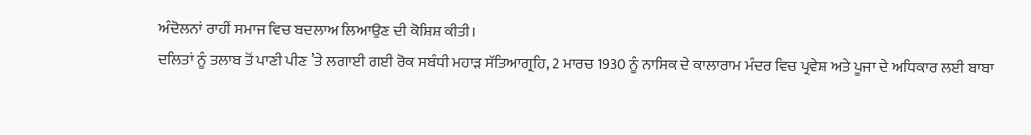ਅੰਦੋਲਨਾਂ ਰਾਹੀਂ ਸਮਾਜ ਵਿਚ ਬਦਲਾਅ ਲਿਆਉਣ ਦੀ ਕੋਸ਼ਿਸ਼ ਕੀਤੀ।
ਦਲਿਤਾਂ ਨੂੰ ਤਲਾਬ ਤੋਂ ਪਾਣੀ ਪੀਣ ’ਤੇ ਲਗਾਈ ਗਈ ਰੋਕ ਸਬੰਧੀ ਮਹਾੜ ਸੱਤਿਆਗ੍ਰਹਿ, 2 ਮਾਰਚ 1930 ਨੂੰ ਨਾਸਿਕ ਦੇ ਕਾਲਾਰਾਮ ਮੰਦਰ ਵਿਚ ਪ੍ਰਵੇਸ਼ ਅਤੇ ਪੂਜਾ ਦੇ ਅਧਿਕਾਰ ਲਈ ਬਾਬਾ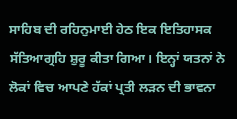ਸਾਹਿਬ ਦੀ ਰਹਿਨੁਮਾਈ ਹੇਠ ਇਕ ਇਤਿਹਾਸਕ ਸੱਤਿਆਗ੍ਰਹਿ ਸ਼ੁਰੂ ਕੀਤਾ ਗਿਆ। ਇਨ੍ਹਾਂ ਯਤਨਾਂ ਨੇ ਲੋਕਾਂ ਵਿਚ ਆਪਣੇ ਹੱਕਾਂ ਪ੍ਰਤੀ ਲੜਨ ਦੀ ਭਾਵਨਾ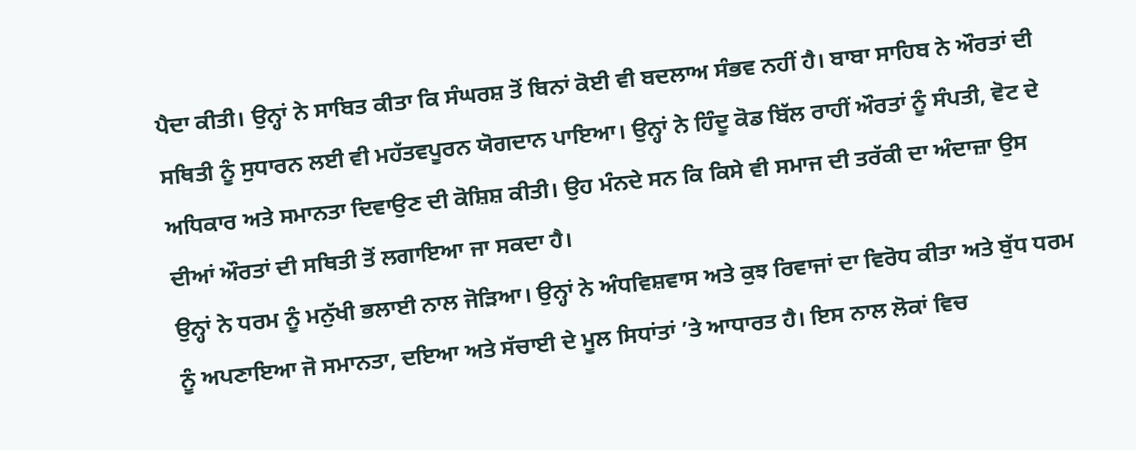ਪੈਦਾ ਕੀਤੀ। ਉਨ੍ਹਾਂ ਨੇ ਸਾਬਿਤ ਕੀਤਾ ਕਿ ਸੰਘਰਸ਼ ਤੋਂ ਬਿਨਾਂ ਕੋਈ ਵੀ ਬਦਲਾਅ ਸੰਭਵ ਨਹੀਂ ਹੈ। ਬਾਬਾ ਸਾਹਿਬ ਨੇ ਔਰਤਾਂ ਦੀ ਸਥਿਤੀ ਨੂੰ ਸੁਧਾਰਨ ਲਈ ਵੀ ਮਹੱਤਵਪੂਰਨ ਯੋਗਦਾਨ ਪਾਇਆ। ਉਨ੍ਹਾਂ ਨੇ ਹਿੰਦੂ ਕੋਡ ਬਿੱਲ ਰਾਹੀਂ ਔਰਤਾਂ ਨੂੰ ਸੰਪਤੀ, ਵੋਟ ਦੇ ਅਧਿਕਾਰ ਅਤੇ ਸਮਾਨਤਾ ਦਿਵਾਉਣ ਦੀ ਕੋਸ਼ਿਸ਼ ਕੀਤੀ। ਉਹ ਮੰਨਦੇ ਸਨ ਕਿ ਕਿਸੇ ਵੀ ਸਮਾਜ ਦੀ ਤਰੱਕੀ ਦਾ ਅੰਦਾਜ਼ਾ ਉਸ ਦੀਆਂ ਔਰਤਾਂ ਦੀ ਸਥਿਤੀ ਤੋਂ ਲਗਾਇਆ ਜਾ ਸਕਦਾ ਹੈ।
ਉਨ੍ਹਾਂ ਨੇ ਧਰਮ ਨੂੰ ਮਨੁੱਖੀ ਭਲਾਈ ਨਾਲ ਜੋੜਿਆ। ਉਨ੍ਹਾਂ ਨੇ ਅੰਧਵਿਸ਼ਵਾਸ ਅਤੇ ਕੁਝ ਰਿਵਾਜਾਂ ਦਾ ਵਿਰੋਧ ਕੀਤਾ ਅਤੇ ਬੁੱਧ ਧਰਮ ਨੂੰ ਅਪਣਾਇਆ ਜੋ ਸਮਾਨਤਾ, ਦਇਆ ਅਤੇ ਸੱਚਾਈ ਦੇ ਮੂਲ ਸਿਧਾਂਤਾਂ ’ਤੇ ਆਧਾਰਤ ਹੈ। ਇਸ ਨਾਲ ਲੋਕਾਂ ਵਿਚ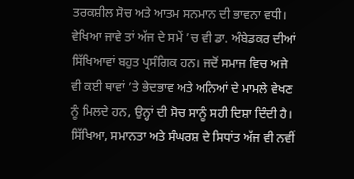ਤਰਕਸ਼ੀਲ ਸੋਚ ਅਤੇ ਆਤਮ ਸਨਮਾਨ ਦੀ ਭਾਵਨਾ ਵਧੀ।
ਵੇਖਿਆ ਜਾਵੇ ਤਾਂ ਅੱਜ ਦੇ ਸਮੇਂ ’ਚ ਵੀ ਡਾ. ਅੰਬੇਡਕਰ ਦੀਆਂ ਸਿੱਖਿਆਵਾਂ ਬਹੁਤ ਪ੍ਰਸੰਗਿਕ ਹਨ। ਜਦੋਂ ਸਮਾਜ ਵਿਚ ਅਜੇ ਵੀ ਕਈ ਥਾਵਾਂ ’ਤੇ ਭੇਦਭਾਵ ਅਤੇ ਅਨਿਆਂ ਦੇ ਮਾਮਲੇ ਵੇਖਣ ਨੂੰ ਮਿਲਦੇ ਹਨ, ਉਨ੍ਹਾਂ ਦੀ ਸੋਚ ਸਾਨੂੰ ਸਹੀ ਦਿਸ਼ਾ ਦਿੰਦੀ ਹੈ। ਸਿੱਖਿਆ, ਸਮਾਨਤਾ ਅਤੇ ਸੰਘਰਸ਼ ਦੇ ਸਿਧਾਂਤ ਅੱਜ ਵੀ ਨਵੀਂ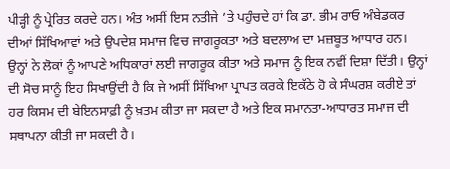ਪੀੜ੍ਹੀ ਨੂੰ ਪ੍ਰੇਰਿਤ ਕਰਦੇ ਹਨ। ਅੰਤ ਅਸੀਂ ਇਸ ਨਤੀਜੇ ’ਤੇ ਪਹੁੰਚਦੇ ਹਾਂ ਕਿ ਡਾ. ਭੀਮ ਰਾਓ ਅੰਬੇਡਕਰ ਦੀਆਂ ਸਿੱਖਿਆਵਾਂ ਅਤੇ ਉਪਦੇਸ਼ ਸਮਾਜ ਵਿਚ ਜਾਗਰੂਕਤਾ ਅਤੇ ਬਦਲਾਅ ਦਾ ਮਜ਼ਬੂਤ ਆਧਾਰ ਹਨ।
ਉਨ੍ਹਾਂ ਨੇ ਲੋਕਾਂ ਨੂੰ ਆਪਣੇ ਅਧਿਕਾਰਾਂ ਲਈ ਜਾਗਰੂਕ ਕੀਤਾ ਅਤੇ ਸਮਾਜ ਨੂੰ ਇਕ ਨਵੀਂ ਦਿਸ਼ਾ ਦਿੱਤੀ। ਉਨ੍ਹਾਂ ਦੀ ਸੋਚ ਸਾਨੂੰ ਇਹ ਸਿਖਾਉਂਦੀ ਹੈ ਕਿ ਜੇ ਅਸੀਂ ਸਿੱਖਿਆ ਪ੍ਰਾਪਤ ਕਰਕੇ ਇਕੱਠੇ ਹੋ ਕੇ ਸੰਘਰਸ਼ ਕਰੀਏ ਤਾਂ ਹਰ ਕਿਸਮ ਦੀ ਬੇਇਨਸਾਫ਼ੀ ਨੂੰ ਖ਼ਤਮ ਕੀਤਾ ਜਾ ਸਕਦਾ ਹੈ ਅਤੇ ਇਕ ਸਮਾਨਤਾ-ਆਧਾਰਤ ਸਮਾਜ ਦੀ ਸਥਾਪਨਾ ਕੀਤੀ ਜਾ ਸਕਦੀ ਹੈ।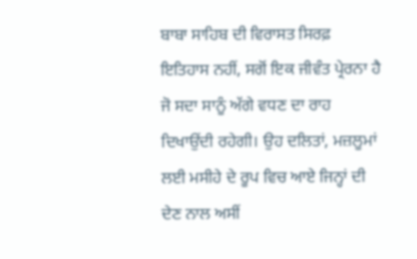ਬਾਬਾ ਸਾਹਿਬ ਦੀ ਵਿਰਾਸਤ ਸਿਰਫ਼ ਇਤਿਹਾਸ ਨਹੀਂ, ਸਗੋਂ ਇਕ ਜੀਵੰਤ ਪ੍ਰੇਰਨਾ ਹੈ ਜੋ ਸਦਾ ਸਾਨੂੰ ਅੱਗੇ ਵਧਣ ਦਾ ਰਾਹ ਦਿਖਾਉਂਦੀ ਰਹੇਗੀ। ਉਹ ਦਲਿਤਾਂ, ਮਜ਼ਲੂਮਾਂ ਲਈ ਮਸੀਹੇ ਦੇ ਰੂਪ ਵਿਚ ਆਏ ਜਿਨ੍ਹਾਂ ਦੀ ਦੇਣ ਨਾਲ ਅਸੀਂ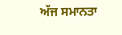ਅੱਜ ਸਮਾਨਤਾ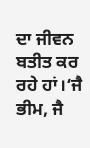ਦਾ ਜੀਵਨ ਬਤੀਤ ਕਰ ਰਹੇ ਹਾਂ।‘ਜੈ ਭੀਮ, ਜੈ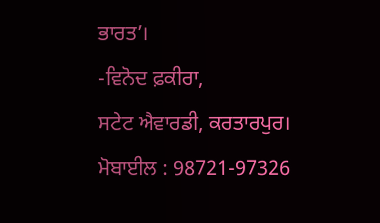ਭਾਰਤ’।
-ਵਿਨੋਦ ਫ਼ਕੀਰਾ,
ਸਟੇਟ ਐਵਾਰਡੀ, ਕਰਤਾਰਪੁਰ।
ਮੋਬਾਈਲ : 98721-97326